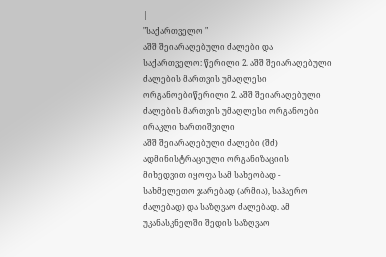|
"საქართველო "
აშშ შეიარაღებული ძალები და საქართველო: წერილი 2. აშშ შეიარაღებული ძალების მართვის უმაღლესი ორგანოებიწერილი 2. აშშ შეიარაღებული ძალების მართვის უმაღლესი ორგანოები ირაკლი ხართიშვილი
აშშ შეიარაღებული ძალები (შძ) ადმინისტრაციული ორგანიზაციის მიხედვით იყოფა სამ სახეობად - სახმელეთო ჯარებად (არმია), საჰაერო ძალებად) და საზღვაო ძალებად. ამ უკანასკნელში შედის საზღვაო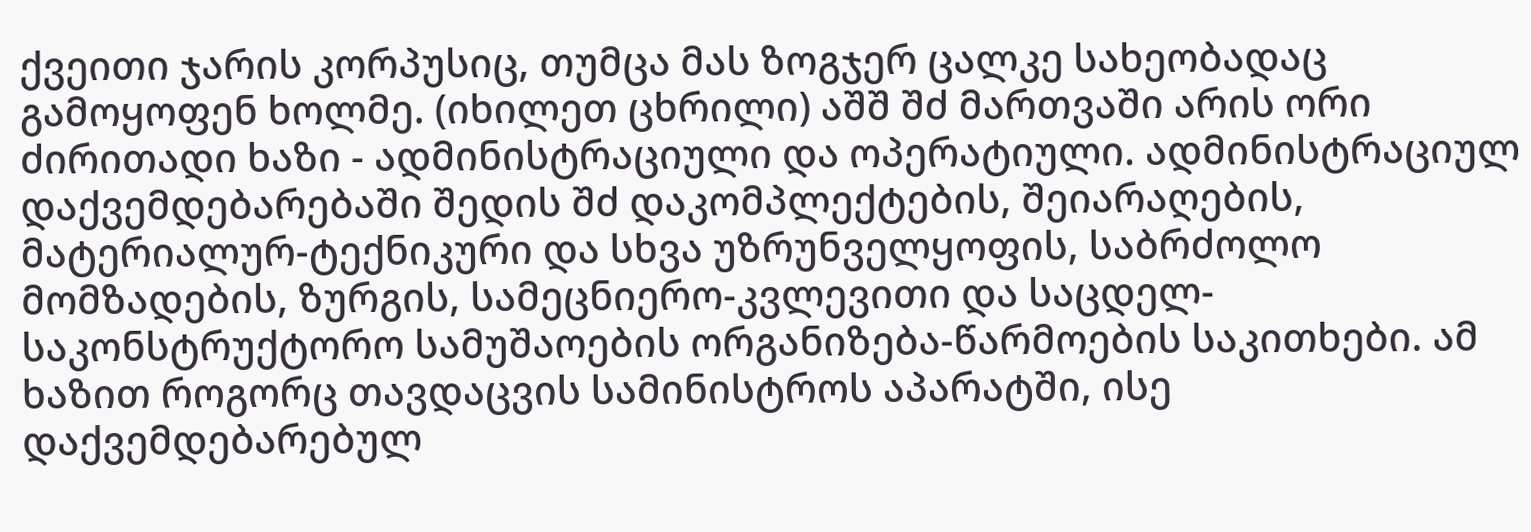ქვეითი ჯარის კორპუსიც, თუმცა მას ზოგჯერ ცალკე სახეობადაც გამოყოფენ ხოლმე. (იხილეთ ცხრილი) აშშ შძ მართვაში არის ორი ძირითადი ხაზი - ადმინისტრაციული და ოპერატიული. ადმინისტრაციულ დაქვემდებარებაში შედის შძ დაკომპლექტების, შეიარაღების, მატერიალურ-ტექნიკური და სხვა უზრუნველყოფის, საბრძოლო მომზადების, ზურგის, სამეცნიერო-კვლევითი და საცდელ-საკონსტრუქტორო სამუშაოების ორგანიზება-წარმოების საკითხები. ამ ხაზით როგორც თავდაცვის სამინისტროს აპარატში, ისე დაქვემდებარებულ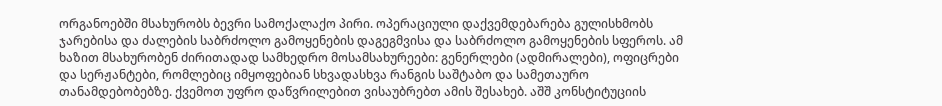ორგანოებში მსახურობს ბევრი სამოქალაქო პირი. ოპერაციული დაქვემდებარება გულისხმობს ჯარებისა და ძალების საბრძოლო გამოყენების დაგეგმვისა და საბრძოლო გამოყენების სფეროს. ამ ხაზით მსახურობენ ძირითადად სამხედრო მოსამსახურეები: გენერლები (ადმირალები), ოფიცრები და სერჟანტები, რომლებიც იმყოფებიან სხვადასხვა რანგის საშტაბო და სამეთაურო თანამდებობებზე. ქვემოთ უფრო დაწვრილებით ვისაუბრებთ ამის შესახებ. აშშ კონსტიტუციის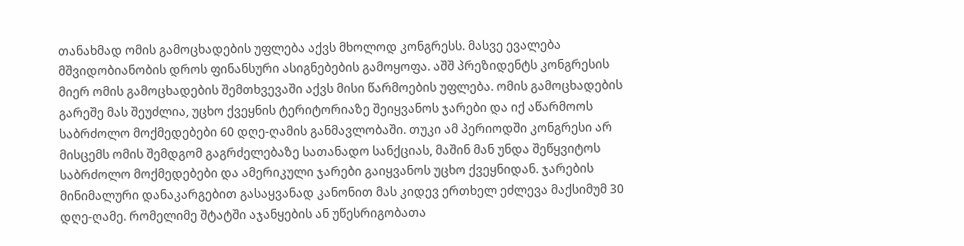თანახმად ომის გამოცხადების უფლება აქვს მხოლოდ კონგრესს. მასვე ევალება მშვიდობიანობის დროს ფინანსური ასიგნებების გამოყოფა. აშშ პრეზიდენტს კონგრესის მიერ ომის გამოცხადების შემთხვევაში აქვს მისი წარმოების უფლება. ომის გამოცხადების გარეშე მას შეუძლია, უცხო ქვეყნის ტერიტორიაზე შეიყვანოს ჯარები და იქ აწარმოოს საბრძოლო მოქმედებები 60 დღე-ღამის განმავლობაში. თუკი ამ პერიოდში კონგრესი არ მისცემს ომის შემდგომ გაგრძელებაზე სათანადო სანქციას, მაშინ მან უნდა შეწყვიტოს საბრძოლო მოქმედებები და ამერიკული ჯარები გაიყვანოს უცხო ქვეყნიდან. ჯარების მინიმალური დანაკარგებით გასაყვანად კანონით მას კიდევ ერთხელ ეძლევა მაქსიმუმ 30 დღე-ღამე. რომელიმე შტატში აჯანყების ან უწესრიგობათა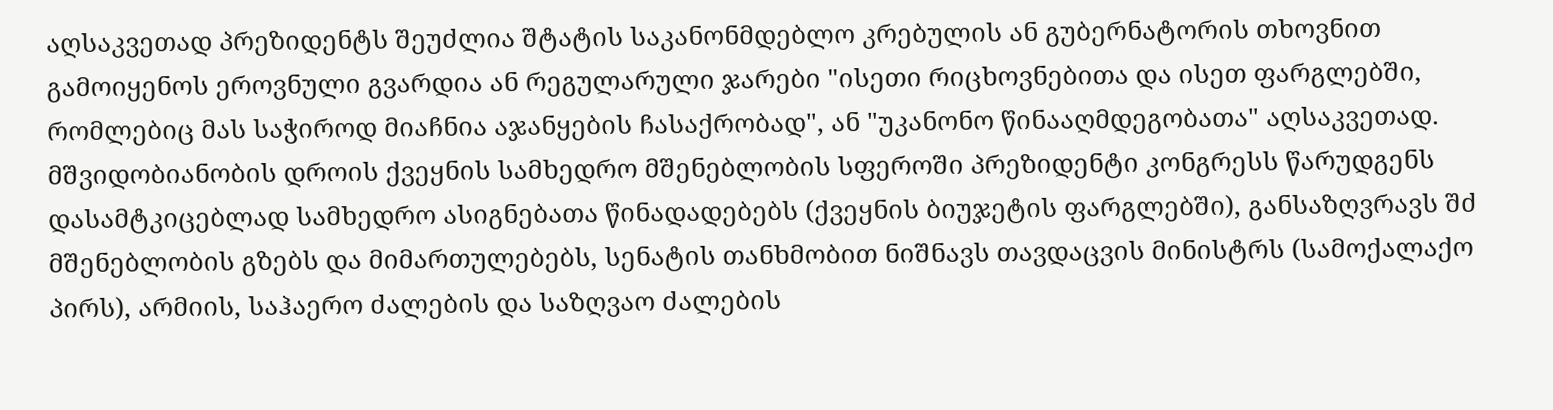აღსაკვეთად პრეზიდენტს შეუძლია შტატის საკანონმდებლო კრებულის ან გუბერნატორის თხოვნით გამოიყენოს ეროვნული გვარდია ან რეგულარული ჯარები "ისეთი რიცხოვნებითა და ისეთ ფარგლებში, რომლებიც მას საჭიროდ მიაჩნია აჯანყების ჩასაქრობად", ან "უკანონო წინააღმდეგობათა" აღსაკვეთად. მშვიდობიანობის დროის ქვეყნის სამხედრო მშენებლობის სფეროში პრეზიდენტი კონგრესს წარუდგენს დასამტკიცებლად სამხედრო ასიგნებათა წინადადებებს (ქვეყნის ბიუჯეტის ფარგლებში), განსაზღვრავს შძ მშენებლობის გზებს და მიმართულებებს, სენატის თანხმობით ნიშნავს თავდაცვის მინისტრს (სამოქალაქო პირს), არმიის, საჰაერო ძალების და საზღვაო ძალების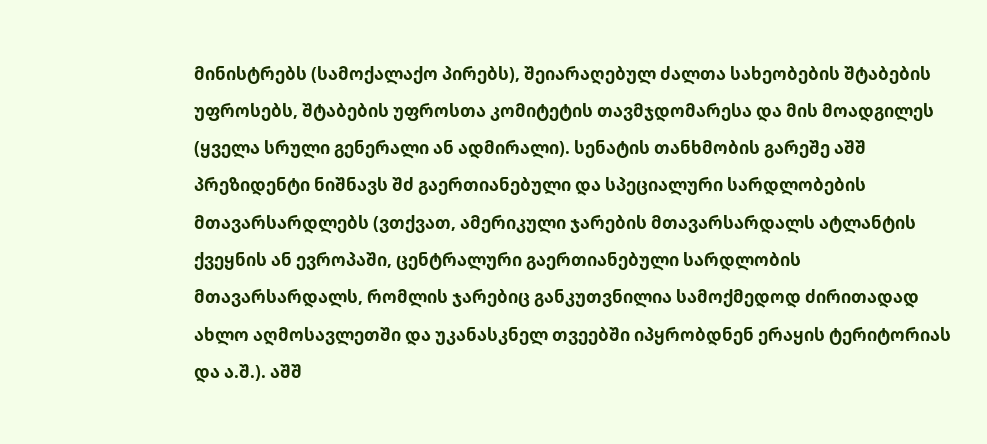მინისტრებს (სამოქალაქო პირებს), შეიარაღებულ ძალთა სახეობების შტაბების უფროსებს, შტაბების უფროსთა კომიტეტის თავმჯდომარესა და მის მოადგილეს (ყველა სრული გენერალი ან ადმირალი). სენატის თანხმობის გარეშე აშშ პრეზიდენტი ნიშნავს შძ გაერთიანებული და სპეციალური სარდლობების მთავარსარდლებს (ვთქვათ, ამერიკული ჯარების მთავარსარდალს ატლანტის ქვეყნის ან ევროპაში, ცენტრალური გაერთიანებული სარდლობის მთავარსარდალს, რომლის ჯარებიც განკუთვნილია სამოქმედოდ ძირითადად ახლო აღმოსავლეთში და უკანასკნელ თვეებში იპყრობდნენ ერაყის ტერიტორიას და ა.შ.). აშშ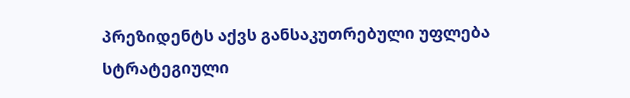პრეზიდენტს აქვს განსაკუთრებული უფლება სტრატეგიული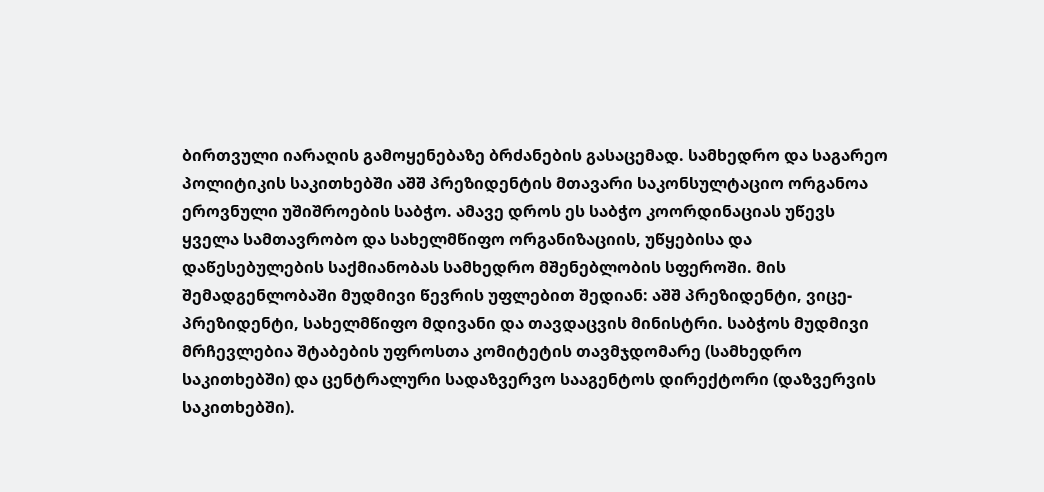ბირთვული იარაღის გამოყენებაზე ბრძანების გასაცემად. სამხედრო და საგარეო პოლიტიკის საკითხებში აშშ პრეზიდენტის მთავარი საკონსულტაციო ორგანოა ეროვნული უშიშროების საბჭო. ამავე დროს ეს საბჭო კოორდინაციას უწევს ყველა სამთავრობო და სახელმწიფო ორგანიზაციის, უწყებისა და დაწესებულების საქმიანობას სამხედრო მშენებლობის სფეროში. მის შემადგენლობაში მუდმივი წევრის უფლებით შედიან: აშშ პრეზიდენტი, ვიცე-პრეზიდენტი, სახელმწიფო მდივანი და თავდაცვის მინისტრი. საბჭოს მუდმივი მრჩევლებია შტაბების უფროსთა კომიტეტის თავმჯდომარე (სამხედრო საკითხებში) და ცენტრალური სადაზვერვო სააგენტოს დირექტორი (დაზვერვის საკითხებში).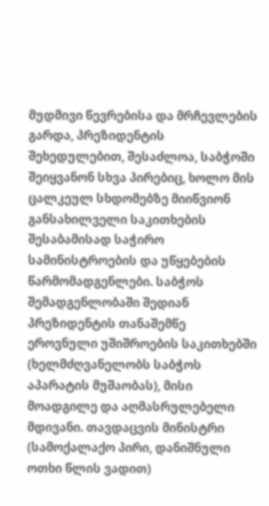მუდმივი წევრებისა და მრჩევლების გარდა, პრეზიდენტის შეხედულებით, შესაძლოა, საბჭოში შეიყვანონ სხვა პირებიც, ხოლო მის ცალკეულ სხდომებზე მიიწვიონ განსახილველი საკითხების შესაბამისად საჭირო სამინისტროების და უწყებების წარმომადგენლები. საბჭოს შემადგენლობაში შედიან პრეზიდენტის თანაშემწე ეროვნული უშიშროების საკითხებში (ხელმძღვანელობს საბჭოს აპარატის მუშაობას), მისი მოადგილე და აღმასრულებელი მდივანი. თავდაცვის მინისტრი (სამოქალაქო პირი, დანიშნული ოთხი წლის ვადით)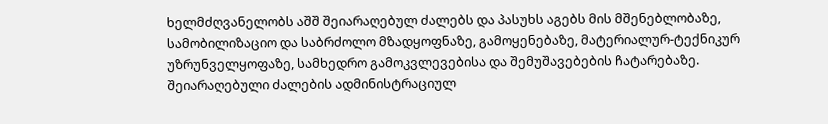ხელმძღვანელობს აშშ შეიარაღებულ ძალებს და პასუხს აგებს მის მშენებლობაზე, სამობილიზაციო და საბრძოლო მზადყოფნაზე, გამოყენებაზე, მატერიალურ-ტექნიკურ უზრუნველყოფაზე, სამხედრო გამოკვლევებისა და შემუშავებების ჩატარებაზე. შეიარაღებული ძალების ადმინისტრაციულ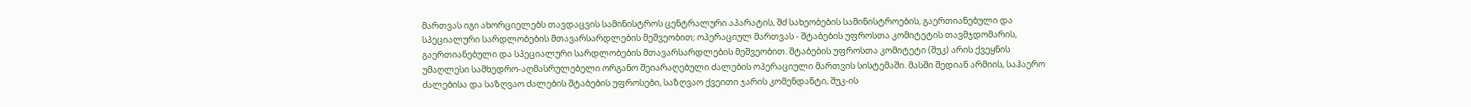მართვას იგი ახორციელებს თავდაცვის სამინისტროს ცენტრალური აპარატის, შძ სახეობების სამინისტროების, გაერთიანებული და სპეციალური სარდლობების მთავარსარდლების მეშვეობით; ოპერაციულ მართვას - შტაბების უფროსთა კომიტეტის თავმჯდომარის, გაერთიანებული და სპეციალური სარდლობების მთავარსარდლების მეშვეობით. შტაბების უფროსთა კომიტეტი (შუკ) არის ქვეყნის უმაღლესი სამხედრო-აღმასრულებელი ორგანო შეიარაღებული ძალების ოპერაციული მართვის სისტემაში. მასში შედიან არმიის, საჰაერო ძალებისა და საზღვაო ძალების შტაბების უფროსები, საზღვაო ქვეითი ჯარის კომენდანტი, შუკ-ის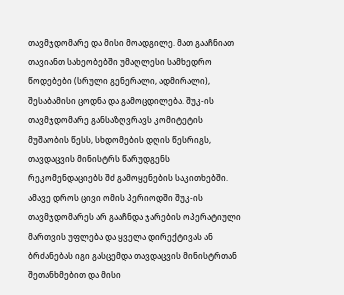თავმჯდომარე და მისი მოადგილე. მათ გააჩნიათ თავიანთ სახეობებში უმაღლესი სამხედრო წოდებები (სრული გენერალი, ადმირალი), შესაბამისი ცოდნა და გამოცდილება. შუკ-ის თავმჯდომარე განსაზღვრავს კომიტეტის მუშაობის წესს, სხდომების დღის წესრიგს, თავდაცვის მინისტრს წარუდგენს რეკომენდაციებს შძ გამოყენების საკითხებში. ამავე დროს ცივი ომის პერიოდში შუკ-ის თავმჯდომარეს არ გააჩნდა ჯარების ოპერატიული მართვის უფლება და ყველა დირექტივას ან ბრძანებას იგი გასცემდა თავდაცვის მინისტრთან შეთანხმებით და მისი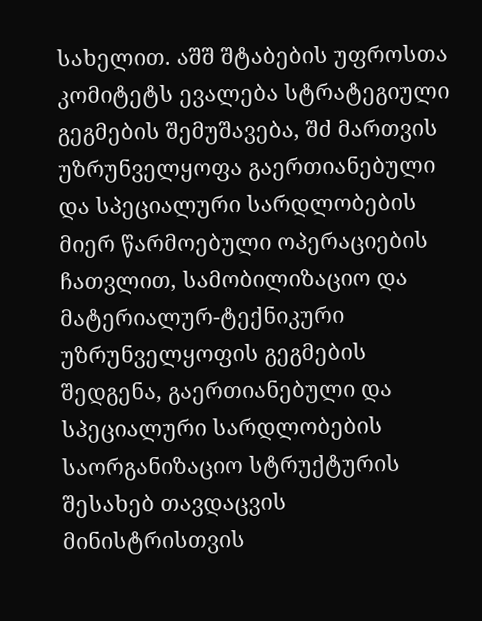სახელით. აშშ შტაბების უფროსთა კომიტეტს ევალება სტრატეგიული გეგმების შემუშავება, შძ მართვის უზრუნველყოფა გაერთიანებული და სპეციალური სარდლობების მიერ წარმოებული ოპერაციების ჩათვლით, სამობილიზაციო და მატერიალურ-ტექნიკური უზრუნველყოფის გეგმების შედგენა, გაერთიანებული და სპეციალური სარდლობების საორგანიზაციო სტრუქტურის შესახებ თავდაცვის მინისტრისთვის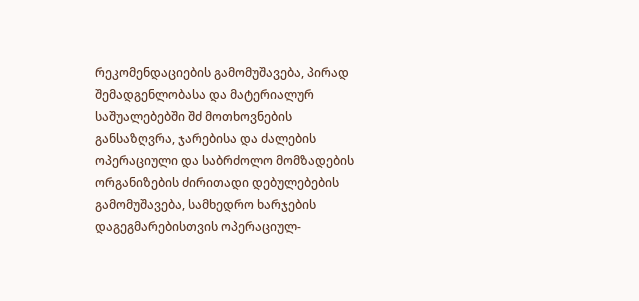რეკომენდაციების გამომუშავება, პირად შემადგენლობასა და მატერიალურ საშუალებებში შძ მოთხოვნების განსაზღვრა, ჯარებისა და ძალების ოპერაციული და საბრძოლო მომზადების ორგანიზების ძირითადი დებულებების გამომუშავება, სამხედრო ხარჯების დაგეგმარებისთვის ოპერაციულ-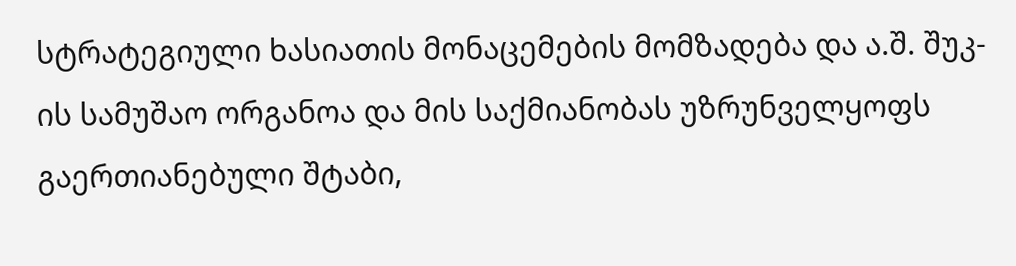სტრატეგიული ხასიათის მონაცემების მომზადება და ა.შ. შუკ-ის სამუშაო ორგანოა და მის საქმიანობას უზრუნველყოფს გაერთიანებული შტაბი,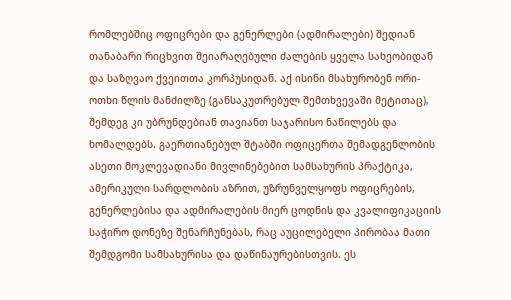რომლებშიც ოფიცრები და გენერლები (ადმირალები) შედიან თანაბარი რიცხვით შეიარაღებული ძალების ყველა სახეობიდან და საზღვაო ქვეითთა კორპუსიდან. აქ ისინი მსახურობენ ორი-ოთხი წლის მანძილზე (განსაკუთრებულ შემთხვევაში მეტითაც), შემდეგ კი უბრუნდებიან თავიანთ საჯარისო ნაწილებს და ხომალდებს. გაერთიანებულ შტაბში ოფიცერთა შემადგენლობის ასეთი მოკლევადიანი მივლინებებით სამსახურის პრაქტიკა, ამერიკული სარდლობის აზრით, უზრუნველყოფს ოფიცრების, გენერლებისა და ადმირალების მიერ ცოდნის და კვალიფიკაციის საჭირო დონეზე შენარჩუნებას, რაც აუცილებელი პირობაა მათი შემდგომი სამსახურისა და დაწინაურებისთვის. ეს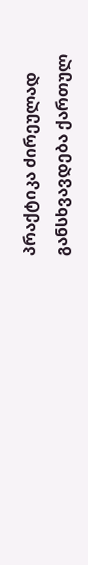პრაქტიკა ძირეულად განსხვავდება ქართულ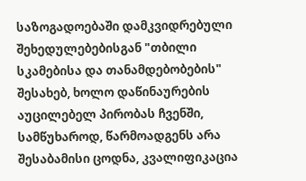საზოგადოებაში დამკვიდრებული შეხედულებებისგან "თბილი სკამებისა და თანამდებობების" შესახებ, ხოლო დაწინაურების აუცილებელ პირობას ჩვენში, სამწუხაროდ, წარმოადგენს არა შესაბამისი ცოდნა, კვალიფიკაცია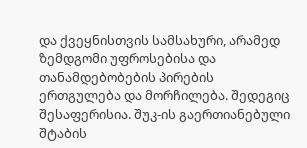და ქვეყნისთვის სამსახური, არამედ ზემდგომი უფროსებისა და თანამდებობების პირების ერთგულება და მორჩილება. შედეგიც შესაფერისია. შუკ-ის გაერთიანებული შტაბის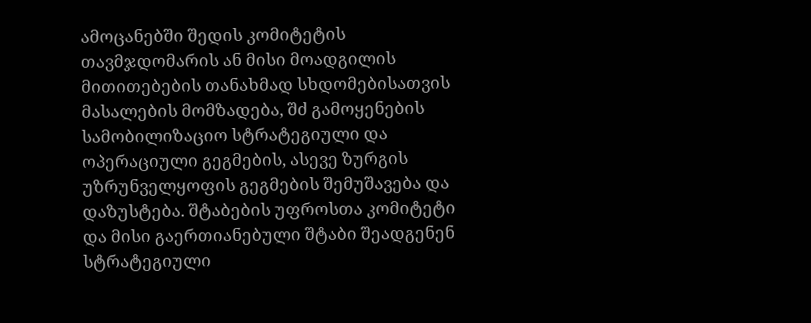ამოცანებში შედის კომიტეტის თავმჯდომარის ან მისი მოადგილის მითითებების თანახმად სხდომებისათვის მასალების მომზადება, შძ გამოყენების სამობილიზაციო სტრატეგიული და ოპერაციული გეგმების, ასევე ზურგის უზრუნველყოფის გეგმების შემუშავება და დაზუსტება. შტაბების უფროსთა კომიტეტი და მისი გაერთიანებული შტაბი შეადგენენ სტრატეგიული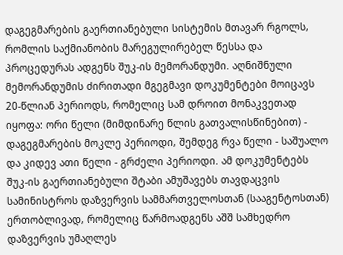დაგეგმარების გაერთიანებული სისტემის მთავარ რგოლს, რომლის საქმიანობის მარეგულირებელ წესსა და პროცედურას ადგენს შუკ-ის მემორანდუმი. აღნიშნული მემორანდუმის ძირითადი მგეგმავი დოკუმენტები მოიცავს 20-წლიან პერიოდს, რომელიც სამ დროით მონაკვეთად იყოფა: ორი წელი (მიმდინარე წლის გათვალისწინებით) - დაგეგმარების მოკლე პერიოდი, შემდეგ რვა წელი - საშუალო და კიდევ ათი წელი - გრძელი პერიოდი. ამ დოკუმენტებს შუკ-ის გაერთიანებული შტაბი ამუშავებს თავდაცვის სამინისტროს დაზვერვის სამმართველოსთან (სააგენტოსთან) ერთობლივად, რომელიც წარმოადგენს აშშ სამხედრო დაზვერვის უმაღლეს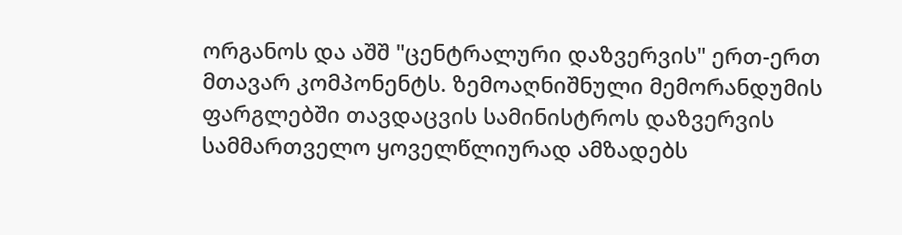ორგანოს და აშშ "ცენტრალური დაზვერვის" ერთ-ერთ მთავარ კომპონენტს. ზემოაღნიშნული მემორანდუმის ფარგლებში თავდაცვის სამინისტროს დაზვერვის სამმართველო ყოველწლიურად ამზადებს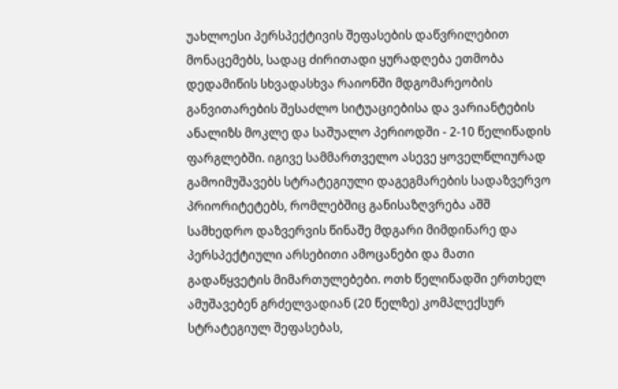უახლოესი პერსპექტივის შეფასების დაწვრილებით მონაცემებს, სადაც ძირითადი ყურადღება ეთმობა დედამიწის სხვადასხვა რაიონში მდგომარეობის განვითარების შესაძლო სიტუაციებისა და ვარიანტების ანალიზს მოკლე და საშუალო პერიოდში - 2-10 წელიწადის ფარგლებში. იგივე სამმართველო ასევე ყოველწლიურად გამოიმუშავებს სტრატეგიული დაგეგმარების სადაზვერვო პრიორიტეტებს, რომლებშიც განისაზღვრება აშშ სამხედრო დაზვერვის წინაშე მდგარი მიმდინარე და პერსპექტიული არსებითი ამოცანები და მათი გადაწყვეტის მიმართულებები. ოთხ წელიწადში ერთხელ ამუშავებენ გრძელვადიან (20 წელზე) კომპლექსურ სტრატეგიულ შეფასებას,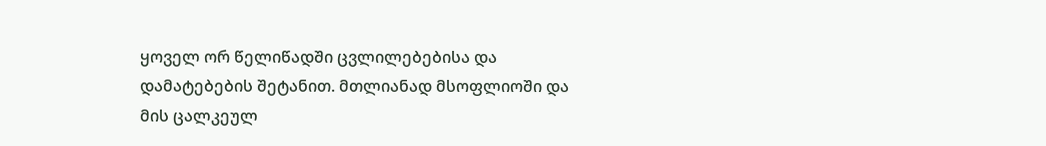ყოველ ორ წელიწადში ცვლილებებისა და დამატებების შეტანით. მთლიანად მსოფლიოში და მის ცალკეულ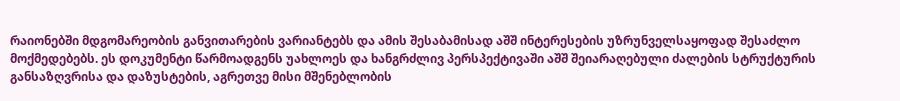რაიონებში მდგომარეობის განვითარების ვარიანტებს და ამის შესაბამისად აშშ ინტერესების უზრუნველსაყოფად შესაძლო მოქმედებებს. ეს დოკუმენტი წარმოადგენს უახლოეს და ხანგრძლივ პერსპექტივაში აშშ შეიარაღებული ძალების სტრუქტურის განსაზღვრისა და დაზუსტების, აგრეთვე მისი მშენებლობის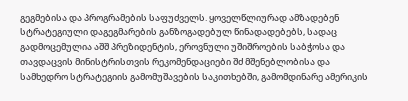გეგმებისა და პროგრამების საფუძველს. ყოველწლიურად ამზადებენ სტრატეგიული დაგეგმარების განზოგადებულ წინადადებებს, სადაც გადმოცემულია აშშ პრეზიდენტის, ეროვნული უშიშროების საბჭოსა და თავდაცვის მინისტრისთვის რეკომენდაციები შძ მშენებლობისა და სამხედრო სტრატეგიის გამომუშავების საკითხებში, გამომდინარე ამერიკის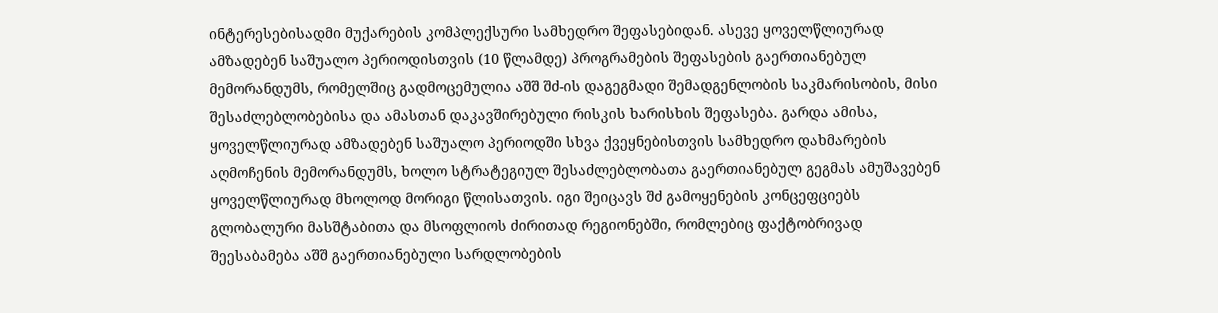ინტერესებისადმი მუქარების კომპლექსური სამხედრო შეფასებიდან. ასევე ყოველწლიურად ამზადებენ საშუალო პერიოდისთვის (10 წლამდე) პროგრამების შეფასების გაერთიანებულ მემორანდუმს, რომელშიც გადმოცემულია აშშ შძ-ის დაგეგმადი შემადგენლობის საკმარისობის, მისი შესაძლებლობებისა და ამასთან დაკავშირებული რისკის ხარისხის შეფასება. გარდა ამისა, ყოველწლიურად ამზადებენ საშუალო პერიოდში სხვა ქვეყნებისთვის სამხედრო დახმარების აღმოჩენის მემორანდუმს, ხოლო სტრატეგიულ შესაძლებლობათა გაერთიანებულ გეგმას ამუშავებენ ყოველწლიურად მხოლოდ მორიგი წლისათვის. იგი შეიცავს შძ გამოყენების კონცეფციებს გლობალური მასშტაბითა და მსოფლიოს ძირითად რეგიონებში, რომლებიც ფაქტობრივად შეესაბამება აშშ გაერთიანებული სარდლობების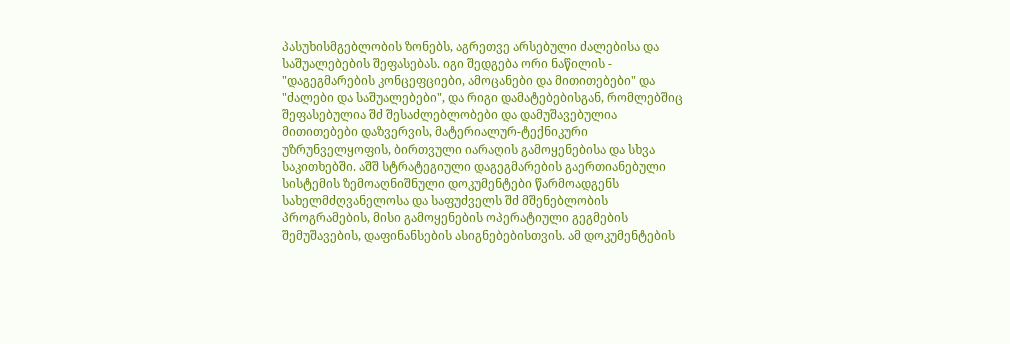პასუხისმგებლობის ზონებს, აგრეთვე არსებული ძალებისა და საშუალებების შეფასებას. იგი შედგება ორი ნაწილის - "დაგეგმარების კონცეფციები, ამოცანები და მითითებები" და "ძალები და საშუალებები", და რიგი დამატებებისგან, რომლებშიც შეფასებულია შძ შესაძლებლობები და დამუშავებულია მითითებები დაზვერვის, მატერიალურ-ტექნიკური უზრუნველყოფის, ბირთვული იარაღის გამოყენებისა და სხვა საკითხებში. აშშ სტრატეგიული დაგეგმარების გაერთიანებული სისტემის ზემოაღნიშნული დოკუმენტები წარმოადგენს სახელმძღვანელოსა და საფუძველს შძ მშენებლობის პროგრამების, მისი გამოყენების ოპერატიული გეგმების შემუშავების, დაფინანსების ასიგნებებისთვის. ამ დოკუმენტების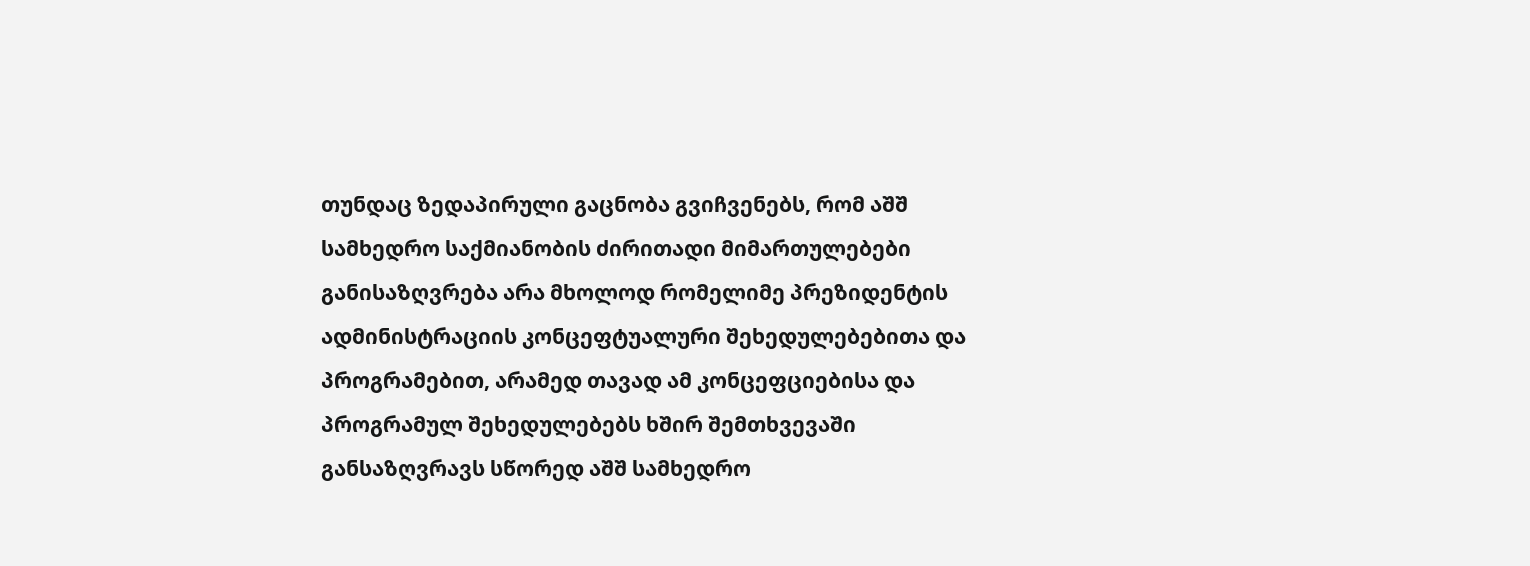თუნდაც ზედაპირული გაცნობა გვიჩვენებს, რომ აშშ სამხედრო საქმიანობის ძირითადი მიმართულებები განისაზღვრება არა მხოლოდ რომელიმე პრეზიდენტის ადმინისტრაციის კონცეფტუალური შეხედულებებითა და პროგრამებით, არამედ თავად ამ კონცეფციებისა და პროგრამულ შეხედულებებს ხშირ შემთხვევაში განსაზღვრავს სწორედ აშშ სამხედრო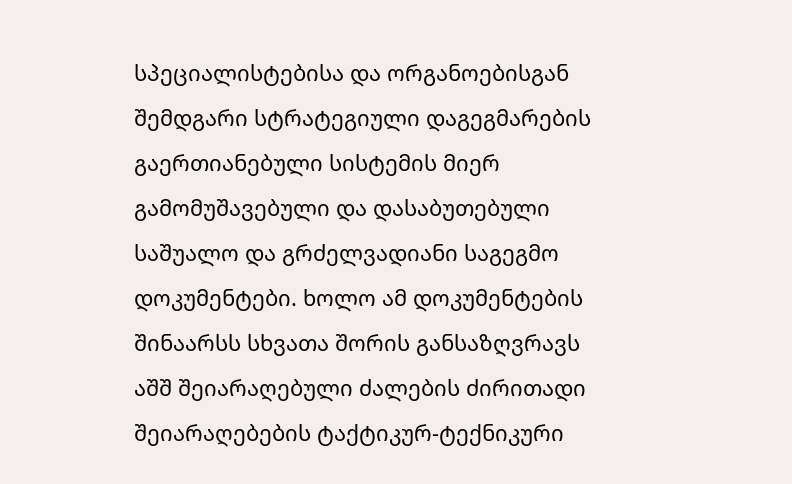სპეციალისტებისა და ორგანოებისგან შემდგარი სტრატეგიული დაგეგმარების გაერთიანებული სისტემის მიერ გამომუშავებული და დასაბუთებული საშუალო და გრძელვადიანი საგეგმო დოკუმენტები. ხოლო ამ დოკუმენტების შინაარსს სხვათა შორის განსაზღვრავს აშშ შეიარაღებული ძალების ძირითადი შეიარაღებების ტაქტიკურ-ტექნიკური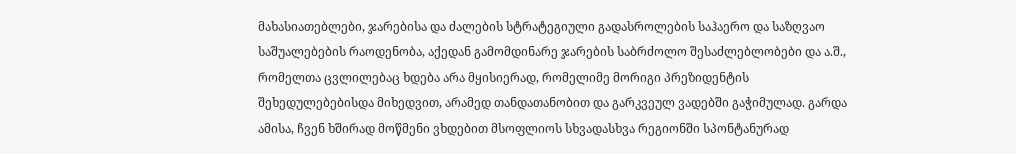მახასიათებლები, ჯარებისა და ძალების სტრატეგიული გადასროლების საჰაერო და საზღვაო საშუალებების რაოდენობა, აქედან გამომდინარე ჯარების საბრძოლო შესაძლებლობები და ა.შ., რომელთა ცვლილებაც ხდება არა მყისიერად, რომელიმე მორიგი პრეზიდენტის შეხედულებებისდა მიხედვით, არამედ თანდათანობით და გარკვეულ ვადებში გაჭიმულად. გარდა ამისა, ჩვენ ხშირად მოწმენი ვხდებით მსოფლიოს სხვადასხვა რეგიონში სპონტანურად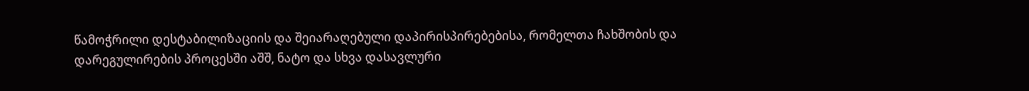წამოჭრილი დესტაბილიზაციის და შეიარაღებული დაპირისპირებებისა, რომელთა ჩახშობის და დარეგულირების პროცესში აშშ, ნატო და სხვა დასავლური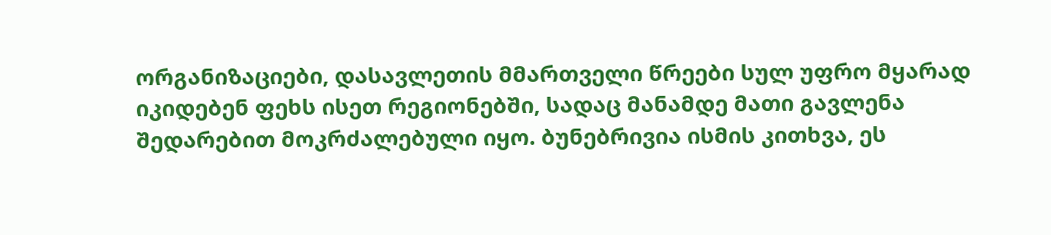ორგანიზაციები, დასავლეთის მმართველი წრეები სულ უფრო მყარად იკიდებენ ფეხს ისეთ რეგიონებში, სადაც მანამდე მათი გავლენა შედარებით მოკრძალებული იყო. ბუნებრივია ისმის კითხვა, ეს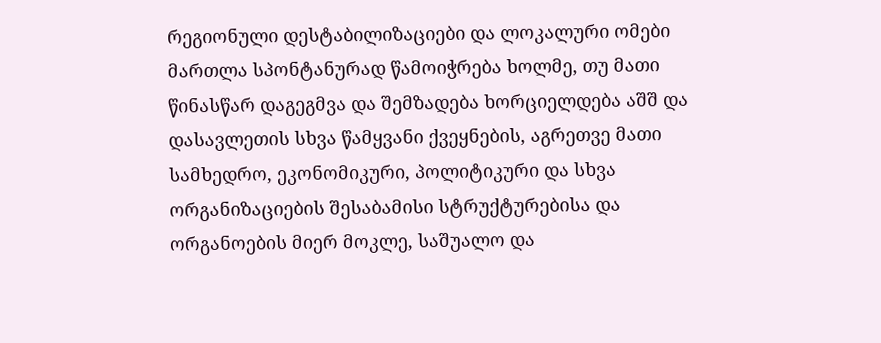რეგიონული დესტაბილიზაციები და ლოკალური ომები მართლა სპონტანურად წამოიჭრება ხოლმე, თუ მათი წინასწარ დაგეგმვა და შემზადება ხორციელდება აშშ და დასავლეთის სხვა წამყვანი ქვეყნების, აგრეთვე მათი სამხედრო, ეკონომიკური, პოლიტიკური და სხვა ორგანიზაციების შესაბამისი სტრუქტურებისა და ორგანოების მიერ მოკლე, საშუალო და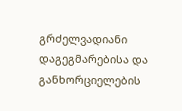გრძელვადიანი დაგეგმარებისა და განხორციელების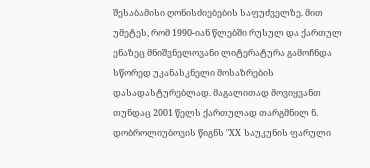შესაბამისი ღონისძიებების საფუძველზე. მით უმეტეს, რომ 1990-იან წლებში რუსულ და ქართულ ენაზეც მნიშვნელოვანი ლიტერატურა გამოჩნდა სწორედ უკანასკნელი მოსაზრების დასადასტურებლად. მაგალითად მოვიყვანთ თუნდაც 2001 წელს ქართულად თარგმნილ ნ. დობროლიუბოვის წიგნს "XX საუკუნის ფარული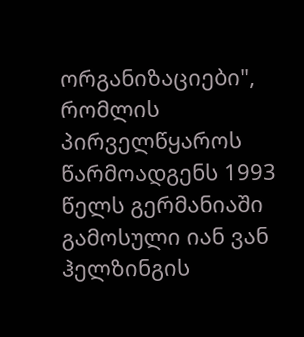ორგანიზაციები", რომლის პირველწყაროს წარმოადგენს 1993 წელს გერმანიაში გამოსული იან ვან ჰელზინგის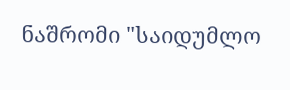ნაშრომი "საიდუმლო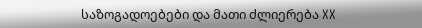საზოგადოებები და მათი ძლიერება XX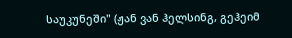საუკუნეში" (ჟან ვან ჰელსინგ, გეჰეიმ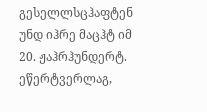გესელლსცჰაფტენ უნდ იჰრე მაცჰტ იმ 20. ჟაჰრჰუნდერტ. ეწერტვერლაგ,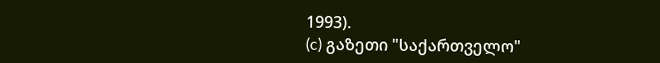1993).
(c) გაზეთი "საქართველო"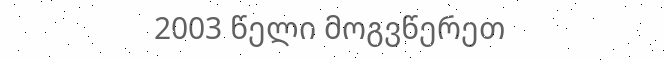2003 წელი მოგვწერეთ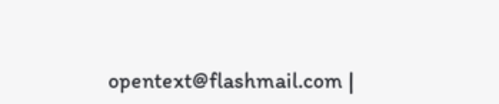opentext@flashmail.com |